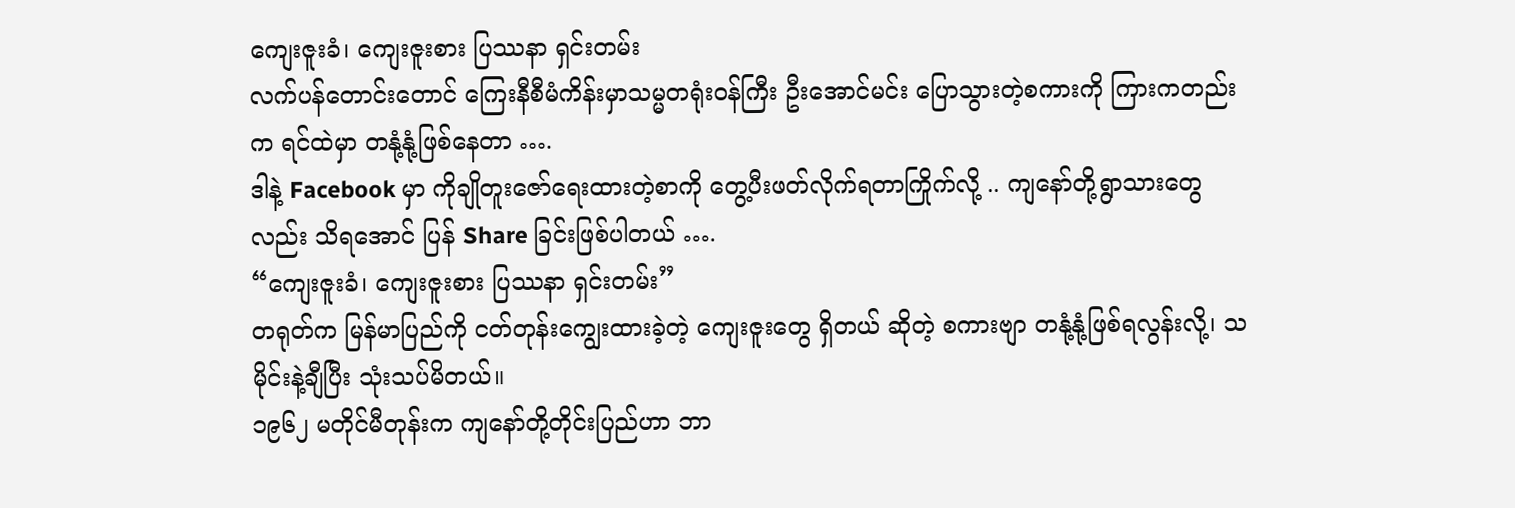ကျေးဇူးခံ၊ ကျေးဇူးစား ပြဿနာ ရှင်းတမ်း
လက်ပန်တောင်းတောင် ကြေးနီစီမံကိန်းမှာသမ္မတရုံးဝန်ကြီး ဦးအောင်မင်း ပြောသွားတဲ့စကားကို ကြားကတည်းက ရင်ထဲမှာ တနုံ့နုံ့ဖြစ်နေတာ ….
ဒါနဲ့ Facebook မှာ ကိုချိုတူးဇော်ရေးထားတဲ့စာကို တွေ့ပီးဖတ်လိုက်ရတာကြိုက်လို့ .. ကျနော်တို့ရွာသားတွေလည်း သိရအောင် ပြန် Share ခြင်းဖြစ်ပါတယ် ….
“ကျေးဇူးခံ၊ ကျေးဇူးစား ပြဿနာ ရှင်းတမ်း”
တရုတ်က မြန်မာပြည်ကို ငတ်တုန်းကျွေးထားခဲ့တဲ့ ကျေးဇူးတွေ ရှိတယ် ဆိုတဲ့ စကားဗျာ တနုံ့နုံ့ဖြစ်ရလွန်းလို့၊ သမိုင်းနဲ့ချီပြီး သုံးသပ်မိတယ်။
၁၉၆၂ မတိုင်မီတုန်းက ကျနော်တို့တိုင်းပြည်ဟာ ဘာ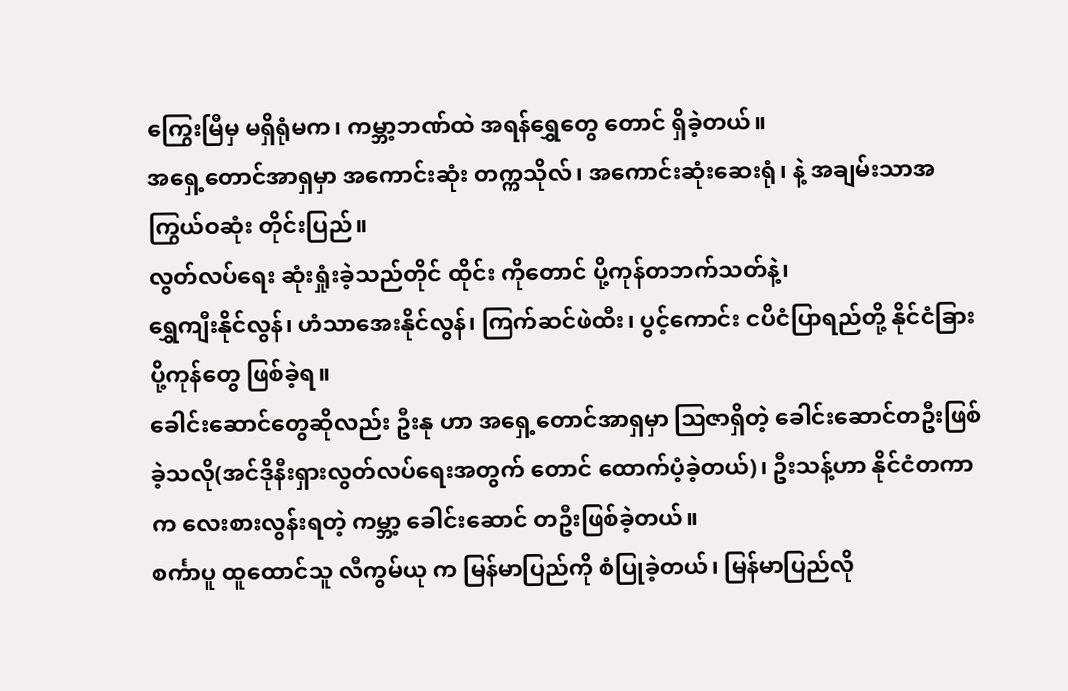ကြွေးမြီမှ မရှိရုံမက၊ ကမ္ဘာ့ဘဏ်ထဲ အရန်ရွှေတွေ တောင် ရှိခဲ့တယ်။
အရှေ့တောင်အာရှမှာ အကောင်းဆုံး တက္ကသိုလ်၊ အကောင်းဆုံးဆေးရုံ၊ နဲ့ အချမ်းသာအကြွယ်ဝဆုံး တိုင်းပြည်။
လွတ်လပ်ရေး ဆုံးရှုံးခဲ့သည်တိုင် ထိုင်း ကိုတောင် ပို့ကုန်တဘက်သတ်နဲ့၊
ရွှေကျီးနိုင်လွန်၊ ဟံသာအေးနိုင်လွန်၊ ကြက်ဆင်ဖဲထီး၊ ပွင့်ကောင်း ငပိငံပြာရည်တို့ နိုင်ငံခြားပို့ကုန်တွေ ဖြစ်ခဲ့ရ။
ခေါင်းဆောင်တွေဆိုလည်း ဦးနု ဟာ အရှေ့တောင်အာရှမှာ ဩဇာရှိတဲ့ ခေါင်းဆောင်တဦးဖြစ်ခဲ့သလို(အင်ဒိုနီးရှားလွတ်လပ်ရေးအတွက် တောင် ထောက်ပံ့ခဲ့တယ်)၊ ဦးသန့်ဟာ နိုင်ငံတကာ က လေးစားလွန်းရတဲ့ ကမ္ဘာ့ ခေါင်းဆောင် တဦးဖြစ်ခဲ့တယ်။
စင်္ကာပူ ထူထောင်သူ လီကွမ်ယု က မြန်မာပြည်ကို စံပြုခဲ့တယ်၊ မြန်မာပြည်လို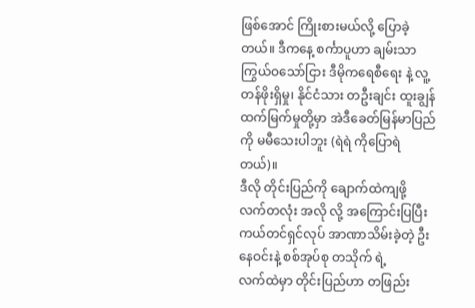ဖြစ်အောင် ကြိုးစားမယ်လို့ ပြောခဲ့တယ်။ ဒီကနေ့ စင်္ကာပူဟာ ချမ်းသာကြွယ်ဝသော်ငြား ဒီမိုကရေစီရေး နဲ့ လူ့တန်ဖိုးရှိမှု၊ နိုင်ငံသား တဦးချင်း ထူးချွန်ထက်မြက်မှုတို့မှာ အဲဒီခေတ်မြန်မာပြည်ကို မမီသေးပါဘူး (ရဲရဲ ကိုပြောရဲတယ်)။
ဒီလို တိုင်းပြည်ကို ချောက်ထဲကျဖို့ လက်တလုံး အလို လို့ အကြောင်းပြပြီး ကယ်တင်ရှင်လုပ် အာဏာသိမ်းခဲ့တဲ့ ဦးနေဝင်းနဲ့ စစ်အုပ်စု တသိုက် ရဲ့
လက်ထဲမှာ တိုင်းပြည်ဟာ တဖြည်း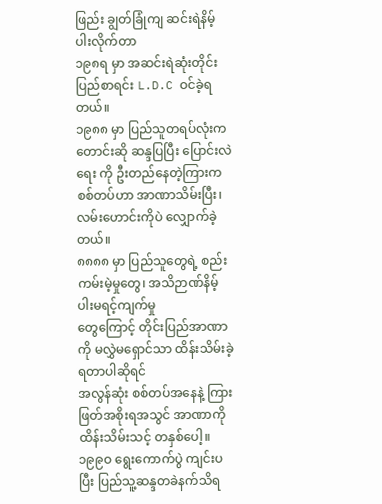ဖြည်း ချွတ်ခြုံကျ ဆင်းရဲနိမ့်ပါးလိုက်တာ
၁၉၈ရ မှာ အဆင်းရဲဆုံးတိုင်းပြည်စာရင်း L.D.C ဝင်ခဲ့ရတယ်။
၁၉၈၈ မှာ ပြည်သူတရပ်လုံးက တောင်းဆို ဆန္ဒပြပြီး ပြောင်းလဲရေး ကို ဦးတည်နေတဲ့ကြားက စစ်တပ်ဟာ အာဏာသိမ်းပြီး၊ လမ်းဟောင်းကိုပဲ လျှောက်ခဲ့တယ်။
၈၈၈၈ မှာ ပြည်သူတွေရဲ့ စည်းကမ်းမဲ့မှုတွေ၊ အသိဉာဏ်နိမ့်ပါးမရင့်ကျက်မှု
တွေကြောင့် တိုင်းပြည်အာဏာကို မလွှဲမရှောင်သာ ထိန်းသိမ်းခဲ့ရတာပါဆိုရင်
အလွန်ဆုံး စစ်တပ်အနေနဲ့ ကြားဖြတ်အစိုးရအသွင် အာဏာကို
ထိန်းသိမ်းသင့် တနှစ်ပေါ့။
၁၉၉ဝ ရွေးကောက်ပွဲ ကျင်းပပြီး ပြည်သူ့ဆန္ဒတခဲနက်သိရ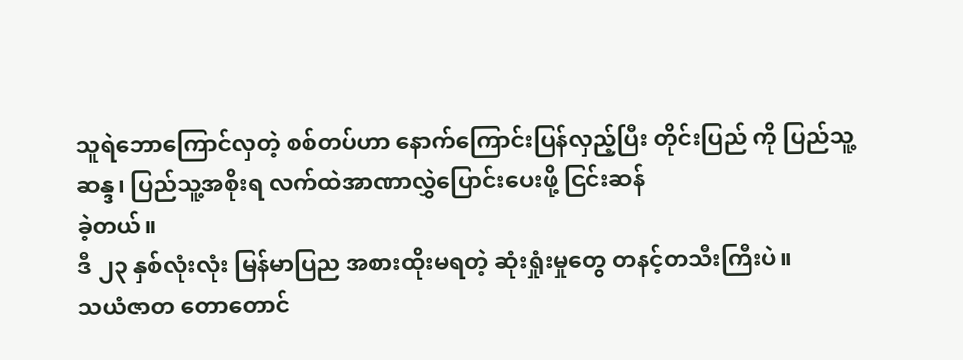သူရဲဘောကြောင်လှတဲ့ စစ်တပ်ဟာ နောက်ကြောင်းပြန်လှည့်ပြီး တိုင်းပြည် ကို ပြည်သူ့ဆန္ဒ၊ ပြည်သူ့အစိုးရ လက်ထဲအာဏာလွှဲပြောင်းပေးဖို့ ငြင်းဆန်
ခဲ့တယ်။
ဒီ ၂၃ နှစ်လုံးလုံး မြန်မာပြည အစားထိုးမရတဲ့ ဆုံးရှုံးမှုတွေ တနင့်တသီးကြီးပဲ။
သယံဇာတ တောတောင်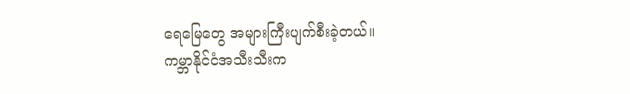ရေမြေတွေ အများကြီးပျက်စီးခဲ့တယ်။
ကမ္ဘာနိုင်ငံအသီးသီးက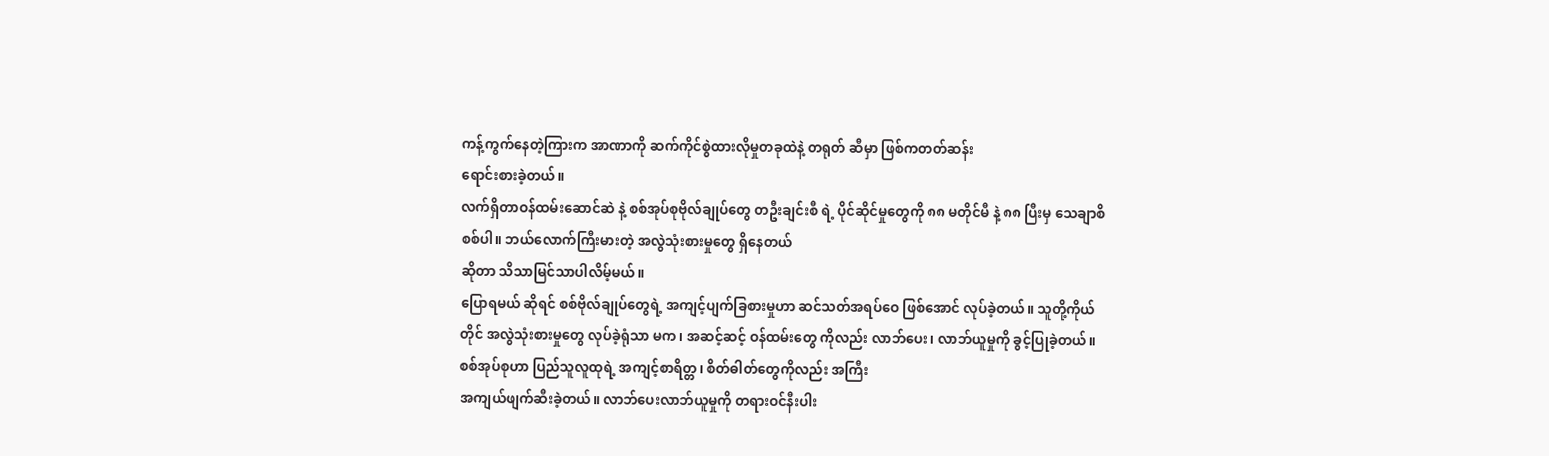ကန့်ကွက်နေတဲ့ကြားက အာဏာကို ဆက်ကိုင်စွဲထားလိုမှုတခုထဲနဲ့ တရုတ် ဆီမှာ ဖြစ်ကတတ်ဆန်း
ရောင်းစားခဲ့တယ်။
လက်ရှိတာဝန်ထမ်းဆောင်ဆဲ နဲ့ စစ်အုပ်စုဗိုလ်ချုပ်တွေ တဦးချင်းစီ ရဲ့ ပိုင်ဆိုင်မှုတွေကို ၈၈ မတိုင်မီ နဲ့ ၈၈ ပြီးမှ သေချာစိစစ်ပါ။ ဘယ်လောက်ကြီးမားတဲ့ အလွဲသုံးစားမှုတွေ ရှိနေတယ်
ဆိုတာ သိသာမြင်သာပါလိမ့်မယ်။
ပြောရမယ် ဆိုရင် စစ်ဗိုလ်ချုပ်တွေရဲ့ အကျင့်ပျက်ခြစားမှုဟာ ဆင်သတ်အရပ်ဝေ ဖြစ်အောင် လုပ်ခဲ့တယ်။ သူတို့ကိုယ်တိုင် အလွဲသုံးစားမှုတွေ လုပ်ခဲ့ရုံသာ မက၊ အဆင့်ဆင့် ဝန်ထမ်းတွေ ကိုလည်း လာဘ်ပေး၊ လာဘ်ယူမှုကို ခွင့်ပြုခဲ့တယ်။
စစ်အုပ်စုဟာ ပြည်သူလူထုရဲ့ အကျင့်စာရိတ္တ၊ စိတ်ဓါတ်တွေကိုလည်း အကြီး
အကျယ်ဖျက်ဆီးခဲ့တယ်။ လာဘ်ပေးလာဘ်ယူမှုကို တရားဝင်နီးပါး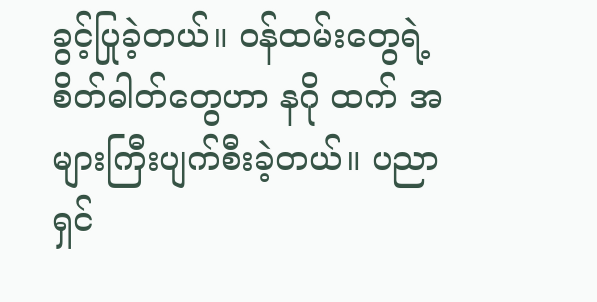ခွင့်ပြုခဲ့တယ်။ ဝန်ထမ်းတွေရဲ့ စိတ်ဓါတ်တွေဟာ နဂို ထက် အများကြီးပျက်စီးခဲ့တယ်။ ပညာရှင်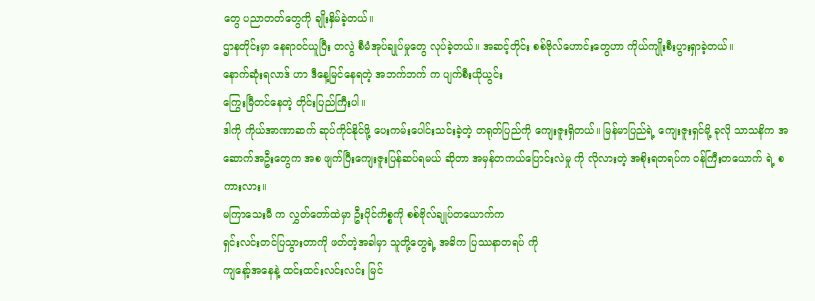တွေ ပညာတတ်တွေကို ချိုးနှိမ်ခဲ့တယ်။
ဌာနတိုင်းမှာ နေရာဝင်ယူပြီး တလွဲ စီမံအုပ်ချုပ်မှုတွေ လုပ်ခဲ့တယ်။ အဆင့်တိုင်း စစ်ဗိုလ်ဟောင်းတွေဟာ ကိုယ်ကျိုးစီးပွားရှာခဲ့တယ်။
နောက်ဆုံးရလာဒ် ဟာ ဒီနေ့မြင်နေရတဲ့ အဘက်ဘက် က ပျက်စီးယိုယွင်း
ကြွေးမြီတင်နေတဲ့ တိုင်းပြည်ကြီးပါ။
ဒါကို ကိုယ်အာဏာဆက် ဆုပ်ကိုင်နိုင်ဖို့ ပေးကမ်းပေါင်းသင်းခဲ့တဲ့ တရုတ်ပြည်ကို ကျေးဇူးရှိတယ်။ မြန်မာပြည်ရဲ့ ကျေးဇူးရှင်မို့ ခုလို သာသနိက အဆောက်အဦးတွေက အစ ဖျက်ပြီးကျေးဇူးပြန်ဆပ်ရမယ် ဆိုတာ အမှန်တကယ်ပြောင်းလဲမှု ကို လိုလားတဲ့ အစိုးရတရပ်က ဝန်ကြီးတယောက် ရဲ့ စကားလား။
မကြာသေးမီ က လွှတ်တော်ထဲမှာ ဦးပိုင်ကိစ္စကို စစ်ဗိုလ်ချုပ်တယောက်က
ရှင်းလင်းတင်ပြသွားတာကို ဖတ်တဲ့အခါမှာ သူတို့တွေရဲ့ အဓိက ပြဿနာတရပ် ကို
ကျနော့်အနေနဲ့ ထင်းထင်းလင်းလင်း မြင်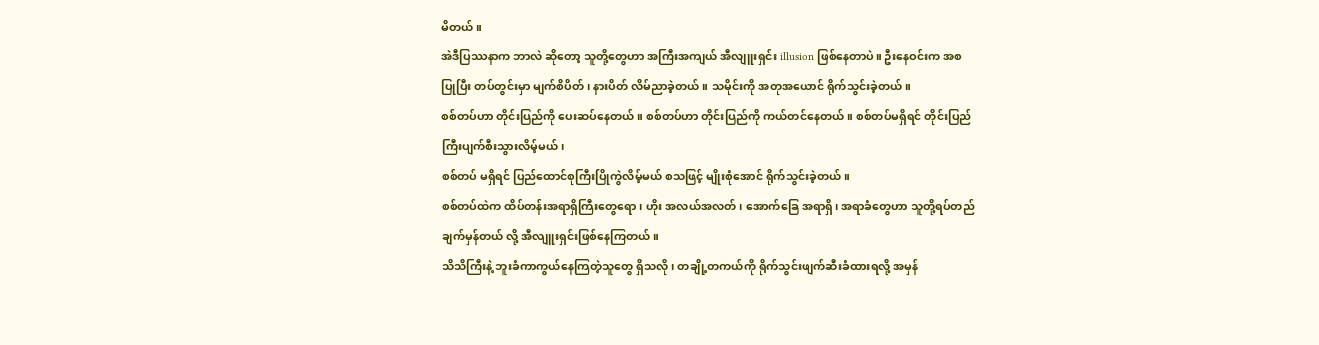မိတယ်။
အဲဒီပြဿနာက ဘာလဲ ဆိုတော့ သူတို့တွေဟာ အကြီးအကျယ် အီလျူးရှင်း illusion ဖြစ်နေတာပဲ။ ဦးနေဝင်းက အစပြုပြီး တပ်တွင်းမှာ မျက်စိပိတ်၊ နားပိတ် လိမ်ညာခဲ့တယ်။ သမိုင်းကို အတုအယောင် ရိုက်သွင်းခဲ့တယ်။
စစ်တပ်ဟာ တိုင်းပြည်ကို ပေးဆပ်နေတယ်။ စစ်တပ်ဟာ တိုင်းပြည်ကို ကယ်တင်နေတယ်။ စစ်တပ်မရှိရင် တိုင်းပြည်ကြီးပျက်စီးသွားလိမ့်မယ်၊
စစ်တပ် မရှိရင် ပြည်ထောင်စုကြီးပြိုကွဲလိမ့်မယ် စသဖြင့် မျိုးစုံအောင် ရိုက်သွင်းခဲ့တယ်။
စစ်တပ်ထဲက ထိပ်တန်းအရာရှိကြီးတွေရော၊ ဟိုး အလယ်အလတ်၊ အောက်ခြေ အရာရှိ၊ အရာခံတွေဟာ သူတို့ရပ်တည်ချက်မှန်တယ် လို့ အီလျူးရှင်းဖြစ်နေကြတယ်။
သိသိကြီးနဲ့ ဘူးခံကာကွယ်နေကြတဲ့သူတွေ ရှိသလို၊ တချို့တကယ်ကို ရိုက်သွင်းဖျက်ဆီးခံထားရလို့ အမှန်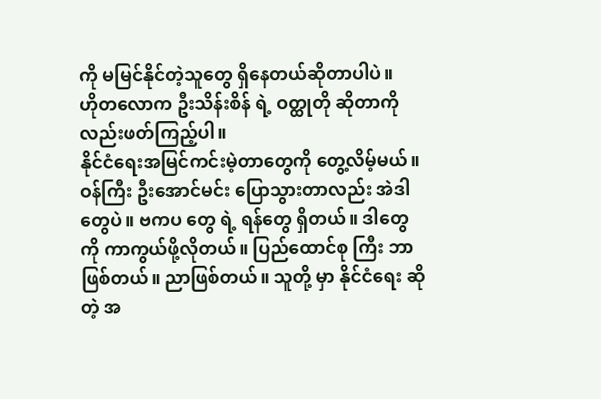ကို မမြင်နိုင်တဲ့သူတွေ ရှိနေတယ်ဆိုတာပါပဲ။
ဟိုတလောက ဦးသိန်းစိန် ရဲ့ ဝတ္ထုတို ဆိုတာကိုလည်းဖတ်ကြည့်ပါ။
နိုင်ငံရေးအမြင်ကင်းမဲ့တာတွေကို တွေ့လိမ့်မယ်။
ဝန်ကြီး ဦးအောင်မင်း ပြောသွားတာလည်း အဲဒါတွေပဲ။ ဗကပ တွေ ရဲ့ ရန်တွေ ရှိတယ်။ ဒါတွေကို ကာကွယ်ဖို့လိုတယ်။ ပြည်ထောင်စု ကြီး ဘာဖြစ်တယ်။ ညာဖြစ်တယ်။ သူတို့ မှာ နိုင်ငံရေး ဆိုတဲ့ အ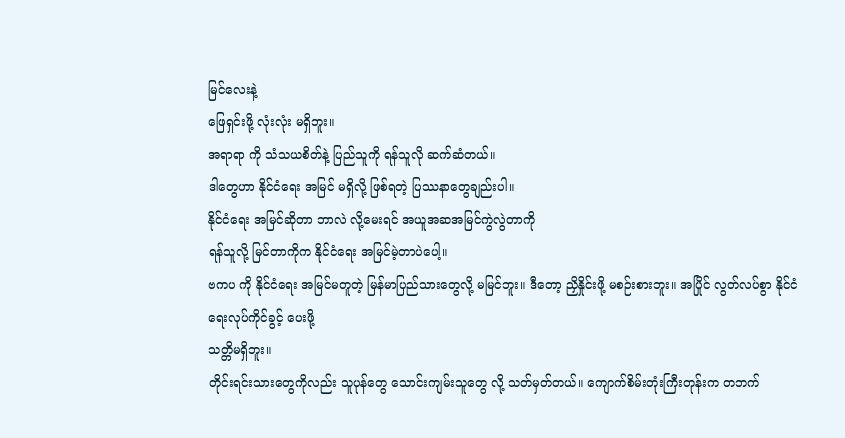မြင်လေးနဲ့
ဖြေရှင်းဖို့ လုံးလုံး မရှိဘူး။
အရာရာ ကို သံသယစိတ်နဲ့ ပြည်သူကို ရန်သူလို ဆက်ဆံတယ်။
ဒါတွေဟာ နိုင်ငံရေး အမြင် မရှိလို့ ဖြစ်ရတဲ့ ပြဿနာတွေချည်းပါ။
နိုင်ငံရေး အမြင်ဆိုတာ ဘာလဲ လို့မေးရင် အယူအဆအမြင်ကွဲလွဲတာကို
ရန်သူလို့ မြင်တာကိုက နိုင်ငံရေး အမြင်မဲ့တာပဲပေါ့။
ဗကပ ကို နိုင်ငံရေး အမြင်မတူတဲ့ မြန်မာပြည်သားတွေလို့ မမြင်ဘူး။ ဒီတော့ ညှိနှိုင်းဖို့ မစဉ်းစားဘူး။ အပြိုင် လွတ်လပ်စွာ နိုင်ငံရေးလုပ်ကိုင်ခွင့် ပေးဖို့
သတ္တိမရှိဘူး။
တိုင်းရင်းသားတွေကိုလည်း သူပုန်တွေ သောင်းကျမ်းသူတွေ လို့ သတ်မှတ်တယ်။ ကျောက်စိမ်းတုံးကြီးတုန်းက တဘက်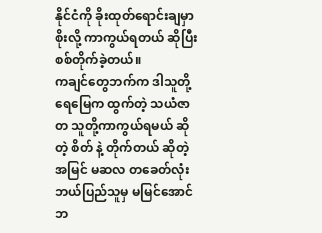နိုင်ငံကို ခိုးထုတ်ရောင်းချမှာစိုးလို့ ကာကွယ်ရတယ် ဆိုပြီး စစ်တိုက်ခဲ့တယ်။
ကချင်တွေဘက်က ဒါသူတို့ရေမြေက ထွက်တဲ့ သယံဇာတ သူတို့ကာကွယ်ရမယ် ဆိုတဲ့ စိတ် နဲ့ တိုက်တယ် ဆိုတဲ့ အမြင် မဆလ တခေတ်လုံး ဘယ်ပြည်သူမှ မမြင်အောင် ဘ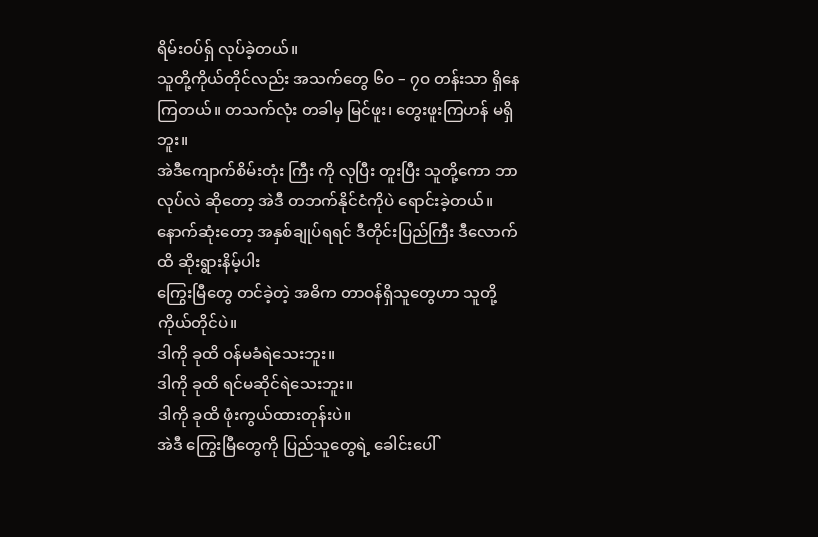ရိမ်းဝပ်ရှ် လုပ်ခဲ့တယ်။
သူတို့ကိုယ်တိုင်လည်း အသက်တွေ ၆ဝ – ၇ဝ တန်းသာ ရှိနေကြတယ်။ တသက်လုံး တခါမှ မြင်ဖူး၊ တွေးဖူးကြဟန် မရှိဘူး။
အဲဒီကျောက်စိမ်းတုံး ကြီး ကို လုပြီး တူးပြီး သူတို့ကော ဘာလုပ်လဲ ဆိုတော့ အဲဒီ တဘက်နိုင်ငံကိုပဲ ရောင်းခဲ့တယ်။
နောက်ဆုံးတော့ အနှစ်ချုပ်ရရင် ဒီတိုင်းပြည်ကြီး ဒီလောက်ထိ ဆိုးရွားနိမ့်ပါး
ကြွေးမြီတွေ တင်ခဲ့တဲ့ အဓိက တာဝန်ရှိသူတွေဟာ သူတို့ကိုယ်တိုင်ပဲ။
ဒါကို ခုထိ ဝန်မခံရဲသေးဘူး။
ဒါကို ခုထိ ရင်မဆိုင်ရဲသေးဘူး။
ဒါကို ခုထိ ဖုံးကွယ်ထားတုန်းပဲ။
အဲဒီ ကြွေးမြီတွေကို ပြည်သူတွေရဲ့ ခေါင်းပေါ်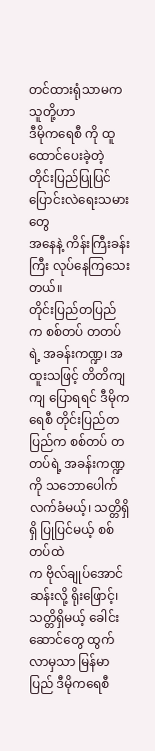တင်ထားရုံသာမက သူတို့ဟာ
ဒီမိုကရေစီ ကို ထူထောင်ပေးခဲ့တဲ့ တိုင်းပြည်ပြုပြင်ပြောင်းလဲရေးသမားတွေ
အနေနဲ့ ကိန်းကြီးခန်းကြီး လုပ်နေကြသေးတယ်။
တိုင်းပြည်တပြည် က စစ်တပ် တတပ်ရဲ့ အခန်းကဏ္ဍ၊ အထူးသဖြင့် တိတိကျကျ ပြောရရင် ဒီမိုကရေစီ တိုင်းပြည်တပြည်က စစ်တပ် တတပ်ရဲ့ အခန်းကဏ္ဍ ကို သဘောပေါက် လက်ခံမယ့်၊ သတ္တိရှိရှိ ပြုပြင်မယ့် စစ်တပ်ထဲ
က ဗိုလ်ချုပ်အောင်ဆန်းလို့ ရိုးဖြောင့်၊ သတ္တိရှိမယ့် ခေါင်းဆောင်တွေ ထွက်လာမှသာ မြန်မာပြည် ဒီမိုကရေစီ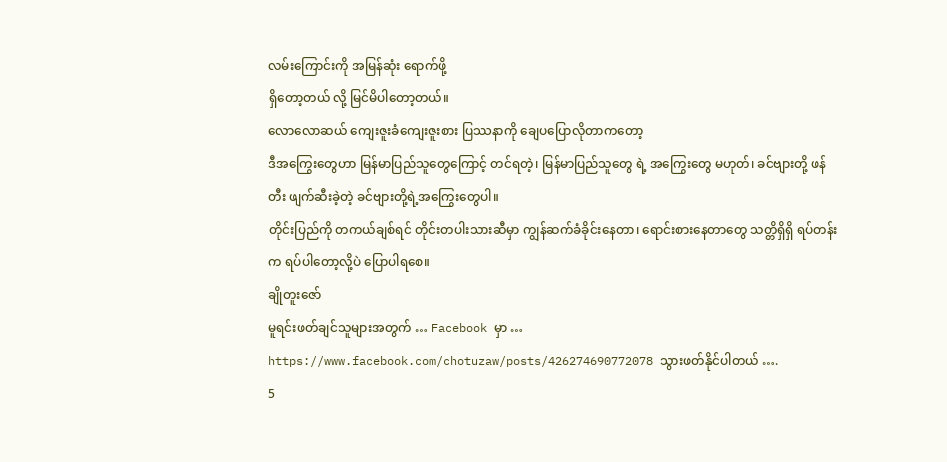လမ်းကြောင်းကို အမြန်ဆုံး ရောက်ဖို့
ရှိတော့တယ် လို့ မြင်မိပါတော့တယ်။
လောလောဆယ် ကျေးဇူးခံကျေးဇူးစား ပြဿနာကို ချေပပြောလိုတာကတော့
ဒီအကြွေးတွေဟာ မြန်မာပြည်သူတွေကြောင့် တင်ရတဲ့၊ မြန်မာပြည်သူတွေ ရဲ့ အကြွေးတွေ မဟုတ်၊ ခင်ဗျားတို့ ဖန်တီး ဖျက်ဆီးခဲ့တဲ့ ခင်ဗျားတို့ရဲ့အကြွေးတွေပါ။
တိုင်းပြည်ကို တကယ်ချစ်ရင် တိုင်းတပါးသားဆီမှာ ကျွန်ဆက်ခံခိုင်းနေတာ၊ ရောင်းစားနေတာတွေ သတ္တိရှိရှိ ရပ်တန်းက ရပ်ပါတော့လို့ပဲ ပြောပါရစေ။
ချိုတူးဇော်
မူရင်းဖတ်ချင်သူများအတွက် … Facebook မှာ … https://www.facebook.com/chotuzaw/posts/426274690772078 သွားဖတ်နိုင်ပါတယ် ….
5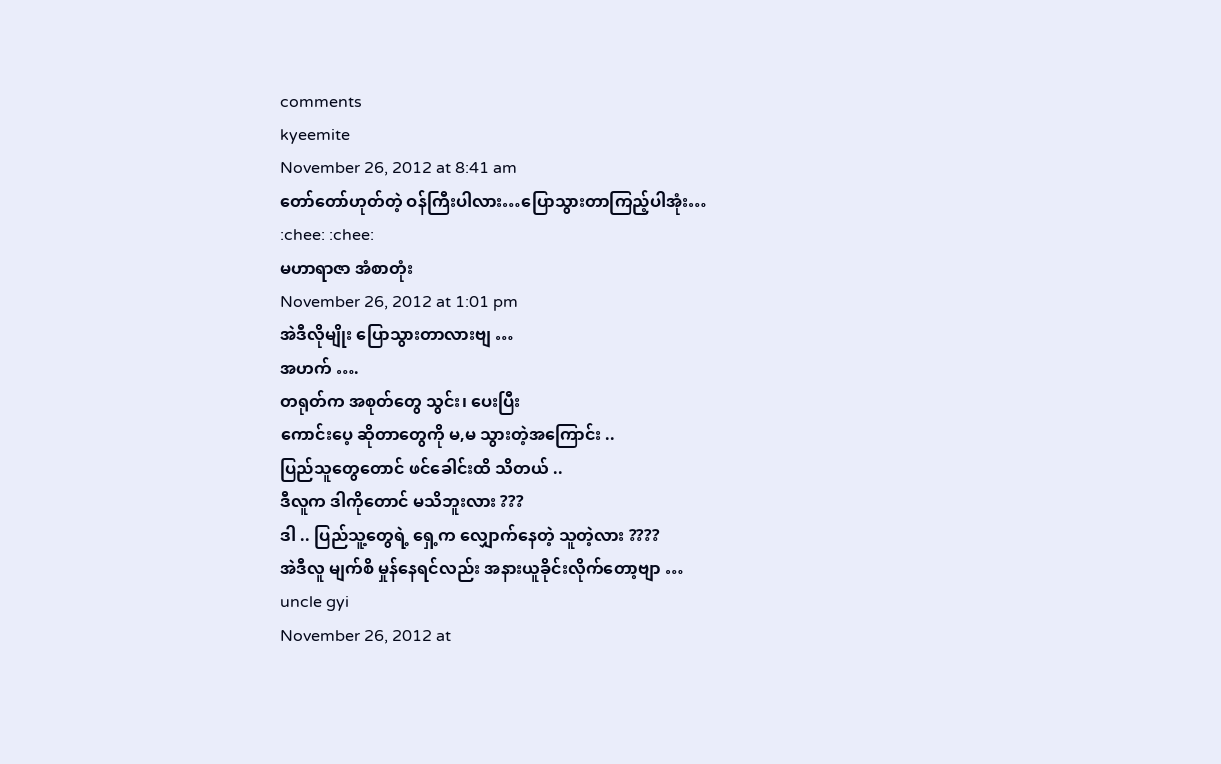comments
kyeemite
November 26, 2012 at 8:41 am
တော်တော်ဟုတ်တဲ့ ဝန်ကြီးပါလား…ပြောသွားတာကြည့်ပါအုံး…
:chee: :chee:
မဟာရာဇာ အံစာတုံး
November 26, 2012 at 1:01 pm
အဲဒီလိုမျိုး ပြောသွားတာလားဗျ …
အဟက် ….
တရုတ်က အစုတ်တွေ သွင်း၊ ပေးပြီး
ကောင်းပေ့ ဆိုတာတွေကို မ,မ သွားတဲ့အကြောင်း ..
ပြည်သူတွေတောင် ဖင်ခေါင်းထိ သိတယ် ..
ဒီလူက ဒါကိုတောင် မသိဘူးလား ???
ဒါ .. ပြည်သူ့တွေရဲ့ ရှေ့က လျှောက်နေတဲ့ သူတဲ့လား ????
အဲဒီလူ မျက်စိ မှုန်နေရင်လည်း အနားယူခိုင်းလိုက်တော့ဗျာ …
uncle gyi
November 26, 2012 at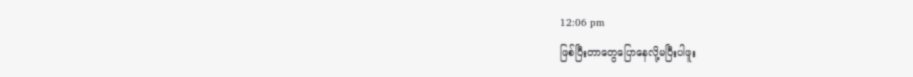12:06 pm
ဖြစ်ပြီးတာတွေပြောနေလို့မပြီးပါဖူး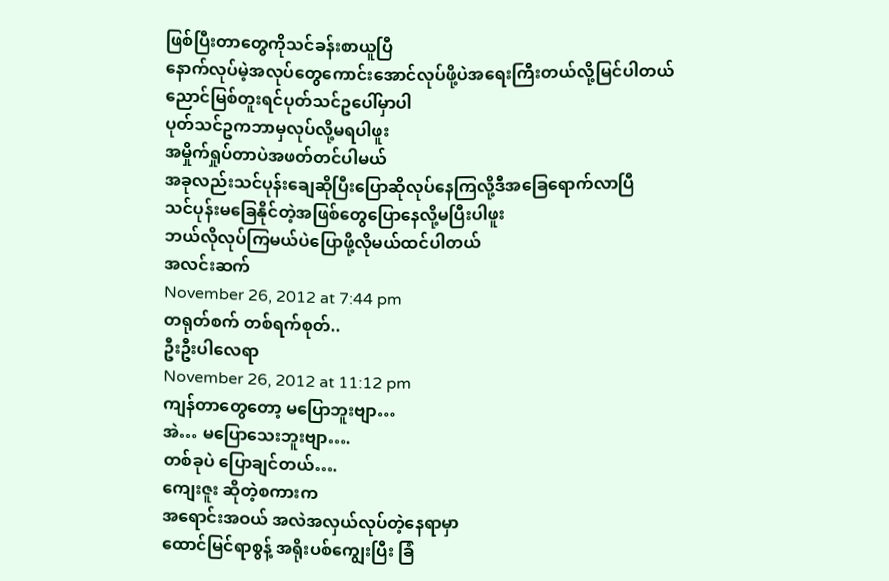ဖြစ်ပြီးတာတွေကိုသင်ခန်းစာယူပြီ
နောက်လုပ်မဲ့အလုပ်တွေကောင်းအောင်လုပ်ဖို့ပဲအရေးကြီးတယ်လို့မြင်ပါတယ်
ညောင်မြစ်တူးရင်ပုတ်သင်ဥပေါ်မှာပါ
ပုတ်သင်ဥကဘာမှလုပ်လို့မရပါဖူး
အမှိုက်ရှုပ်တာပဲအဖတ်တင်ပါမယ်
အခုလည်းသင်ပုန်းချေဆိုပြီးပြောဆိုလုပ်နေကြလို့ဒီအခြေရောက်လာပြီ
သင်ပုန်းမခြေနိုင်တဲ့အဖြစ်တွေပြောနေလို့မပြီးပါဖူး
ဘယ်လိုလုပ်ကြမယ်ပဲပြောဖို့လိုမယ်ထင်ပါတယ်
အလင်းဆက်
November 26, 2012 at 7:44 pm
တရုတ်စက် တစ်ရက်စုတ်..
ဦးဦးပါလေရာ
November 26, 2012 at 11:12 pm
ကျန်တာတွေတော့ မပြောဘူးဗျာ…
အဲ… မပြောသေးဘူးဗျာ….
တစ်ခုပဲ ပြောချင်တယ်….
ကျေးဇူး ဆိုတဲ့စကားက
အရောင်းအဝယ် အလဲအလှယ်လုပ်တဲ့နေရာမှာ
ထောင်မြင်ရာစွန့် အရိုးပစ်ကျွေးပြီး ခြံ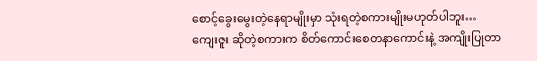စောင့်ခွေးမွေးတဲ့နေရာမျိုးမှာ သုံးရတဲ့စကားမျိုးမဟုတ်ပါဘူး…
ကျေးဇူး ဆိုတဲ့စကားက စိတ်ကောင်းစေတနာကောင်းနဲ့ အကျိုးပြုတာ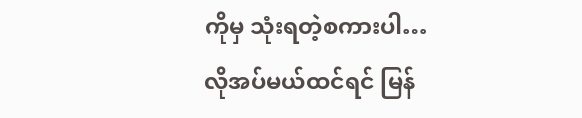ကိုမှ သုံးရတဲ့စကားပါ…
လိုအပ်မယ်ထင်ရင် မြန်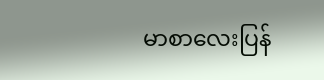မာစာလေးပြန်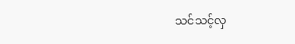သင်သင့်လှ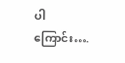ပါကြောင်း….